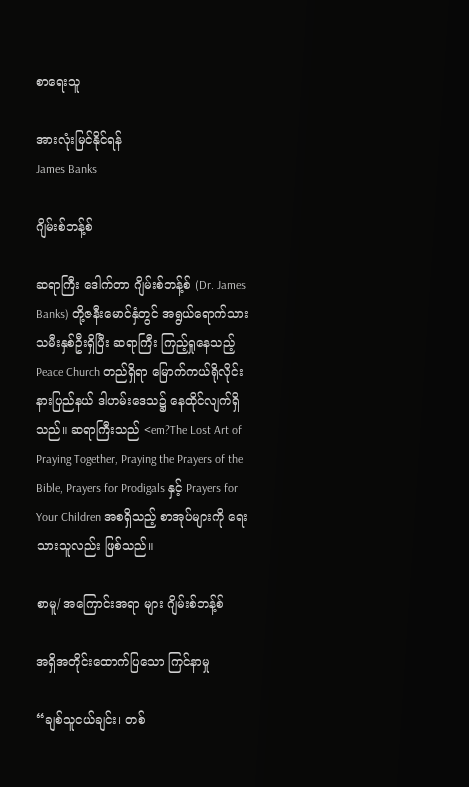စာရေးသူ

အားလုံးမြင်နိုင်ရန်
James Banks

ဂျိမ်းစ်ဘန့်စ်

ဆရာကြီး ဒေါက်တာ ဂျိမ်းစ်ဘန့်စ် (Dr. James Banks) တို့ဇနီးမောင်နှံတွင် အရွယ်ရောက်သားသမီးနှစ်ဦးရှိပြီး ဆရာကြီး ကြည့်ရှုနေသည့် Peace Church တည်ရှိရာ မြောက်ကယ်ရိုလိုင်းနားပြည်နယ် ဒါဟမ်းဒေသ၌ နေထိုင်လျက်ရှိသည်။ ဆရာကြီးသည် <em?The Lost Art of Praying Together, Praying the Prayers of the Bible, Prayers for Prodigals နှင့် Prayers for Your Children အစရှိသည့် စာအုပ်များကို ရေးသားသူလည်း ဖြစ်သည်။

စာမူ/ အကြောင်းအရာ များ ဂျိမ်းစ်ဘန့်စ်

အရှိအတိုင်းထောက်ပြသော ကြင်နာမှု

“ချစ်သူငယ်ချင်း၊ တစ်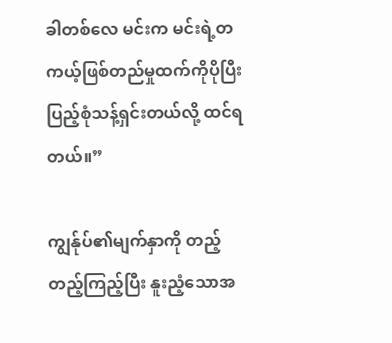ခါတစ်လေ မင်းက မင်းရဲ့တကယ့်ဖြစ်တည်မှုထက်ကိုပိုပြီး ပြည့်စုံသန့်ရှင်းတယ်လို့ ထင်ရတယ်။”

ကျွန်ုပ်၏မျက်နှာကို တည့်တည့်ကြည့်ပြီး နူးညံ့သောအ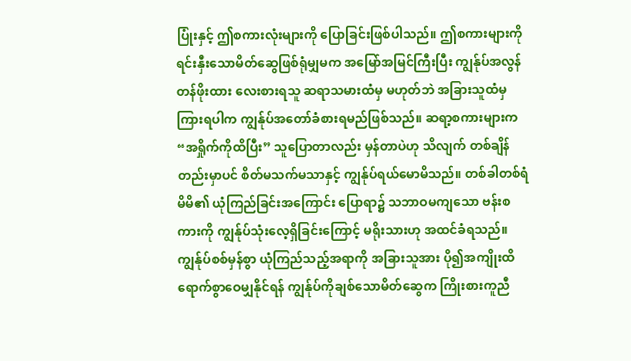ပြုံးနှင့် ဤစကားလုံးများကို ပြောခြင်းဖြစ်ပါသည်။ ဤစကားများကို ရင်းနှီးသောမိတ်ဆွေဖြစ်ရုံမျှမက အမြော်အမြင်ကြီးပြီး ကျွန်ုပ်အလွန်တန်ဖိုးထား လေးစားရသူ ဆရာသမားထံမှ မဟုတ်ဘဲ အခြားသူထံမှ ကြားရပါက ကျွန်ုပ်အတော်ခံစားရမည်ဖြစ်သည်။ ဆရာ့စကားများက “အရှိုက်ကိုထိပြီး” သူပြောတာလည်း မှန်တာပဲဟု သိလျက် တစ်ချိန်တည်းမှာပင် စိတ်မသက်မသာနှင့် ကျွန်ုပ်ရယ်မောမိသည်။ တစ်ခါတစ်ရံ မိမိ၏ ယုံကြည်ခြင်းအကြောင်း ပြောရာ၌ သဘာဝမကျသော ဗန်းစကားကို ကျွန်ုပ်သုံးလေ့ရှိခြင်းကြောင့် မရိုးသားဟု အထင်ခံရသည်။ ကျွန်ုပ်စစ်မှန်စွာ ယုံကြည်သည့်အရာကို အခြားသူအား ပို၍အကျိုးထိရောက်စွာဝေမျှနိုင်ရန် ကျွန်ုပ်ကိုချစ်သောမိတ်ဆွေက ကြိုးစားကူညီ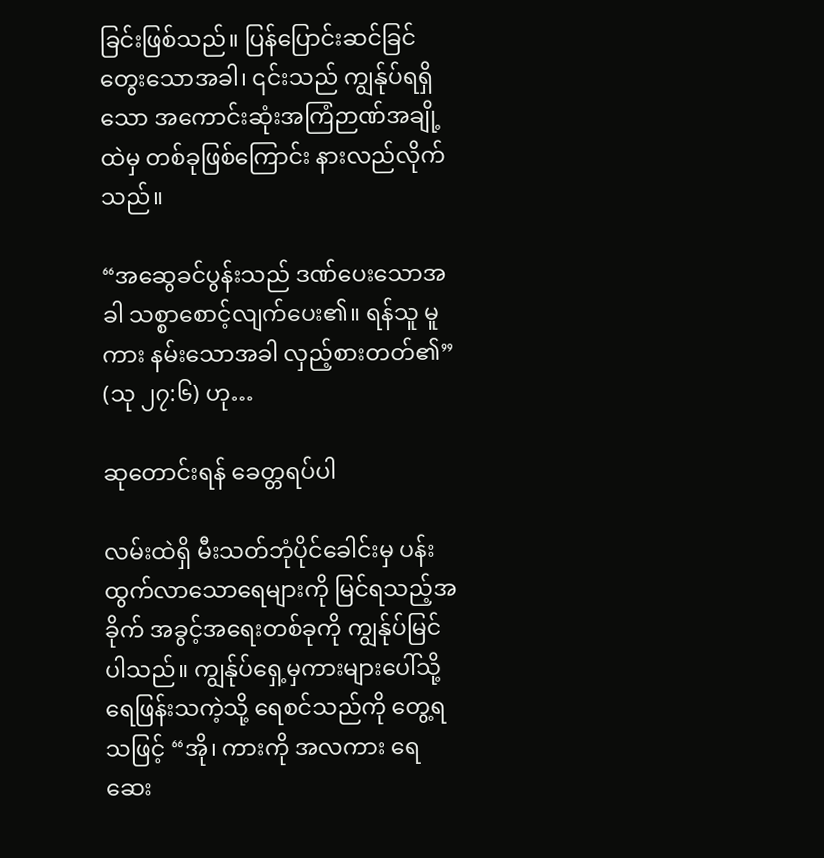ခြင်းဖြစ်သည်။ ပြန်ပြောင်းဆင်ခြင်တွေးသောအခါ၊ ၎င်းသည် ကျွန်ုပ်ရရှိသော အကောင်းဆုံးအကြံဉာဏ်အချို့ထဲမှ တစ်ခုဖြစ်ကြောင်း နားလည်လိုက်သည်။

“အဆွေခင်ပွန်းသည် ဒဏ်ပေးသောအခါ သစ္စာစောင့်လျက်ပေး၏။ ရန်သူ မူကား နမ်းသောအခါ လှည့်စားတတ်၏” (သု ၂၇:၆) ဟု…

ဆုတောင်းရန် ခေတ္တရပ်ပါ

လမ်းထဲရှိ မီးသတ်ဘုံပိုင်ခေါင်းမှ ပန်းထွက်လာသောရေများကို မြင်ရသည့်အခိုက် အခွင့်အရေးတစ်ခုကို ကျွန်ုပ်မြင်ပါသည်။ ကျွန်ုပ်ရှေ့မှကားများပေါ်သို့ ရေဖြန်းသကဲ့သို့ ရေစင်သည်ကို တွေ့ရသဖြင့် “အို၊ ကားကို အလကား ရေဆေး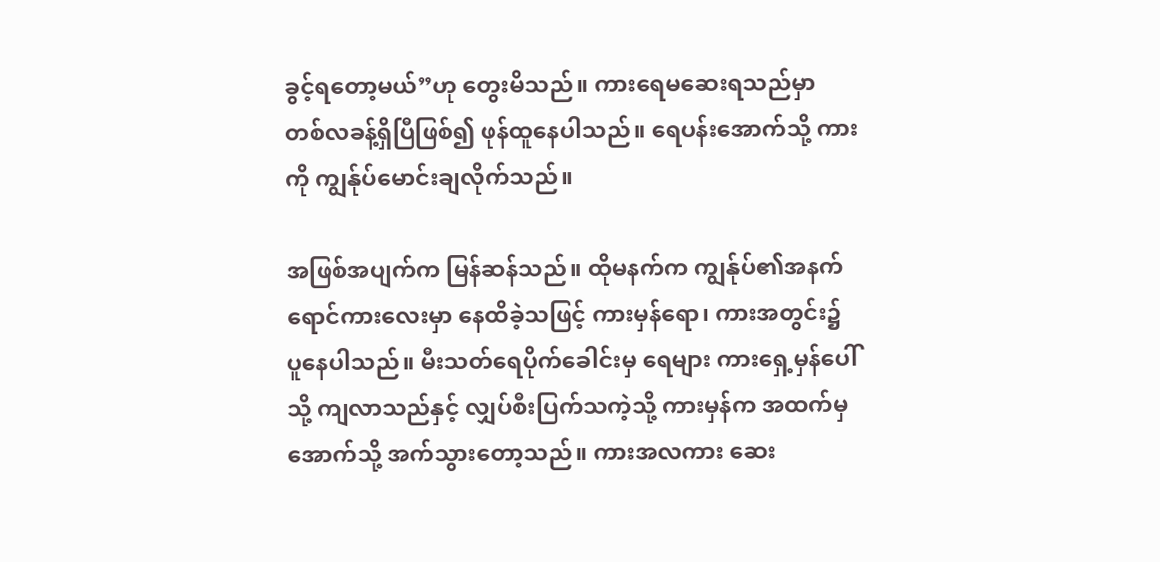ခွင့်ရတော့မယ်”ဟု တွေးမိသည်။ ကားရေမဆေးရသည်မှာ တစ်လခန့်ရှိပြီဖြစ်၍ ဖုန်ထူနေပါသည်။ ရေပန်းအောက်သို့ ကားကို ကျွန်ုပ်မောင်းချလိုက်သည်။

အဖြစ်အပျက်က မြန်ဆန်သည်။ ထိုမနက်က ကျွန်ုပ်၏အနက်ရောင်ကားလေးမှာ နေထိခဲ့သဖြင့် ကားမှန်ရော၊ ကားအတွင်း၌ ပူနေပါသည်။ မီးသတ်ရေပိုက်ခေါင်းမှ ရေများ ကားရှေ့မှန်ပေါ်သို့ ကျလာသည်နှင့် လျှပ်စီးပြက်သကဲ့သို့ ကားမှန်က အထက်မှ အောက်သို့ အက်သွားတော့သည်။ ကားအလကား ဆေး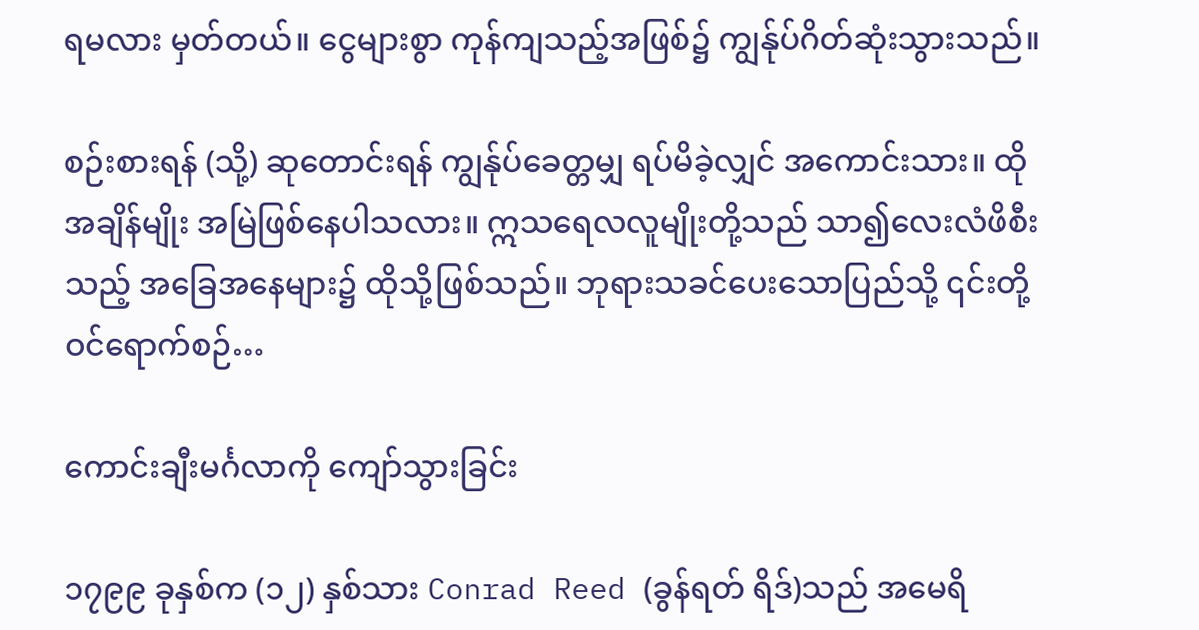ရမလား မှတ်တယ်။ ငွေများစွာ ကုန်ကျသည့်အဖြစ်၌ ကျွန်ုပ်ဂိတ်ဆုံးသွားသည်။

စဉ်းစားရန် (သို့) ဆုတောင်းရန် ကျွန်ုပ်ခေတ္တမျှ ရပ်မိခဲ့လျှင် အကောင်းသား။ ထိုအချိန်မျိုး အမြဲဖြစ်နေပါသလား။ ဣသရေလလူမျိုးတို့သည် သာ၍လေးလံဖိစီး သည့် အခြေအနေများ၌ ထိုသို့ဖြစ်သည်။ ဘုရားသခင်ပေးသောပြည်သို့ ၎င်းတို့ ဝင်ရောက်စဉ်…

ကောင်းချီးမင်္ဂလာကို ကျော်သွားခြင်း

၁၇၉၉ ခုနှစ်က (၁၂) နှစ်သား Conrad Reed (ခွန်ရတ် ရိဒ်)သည် အမေရိ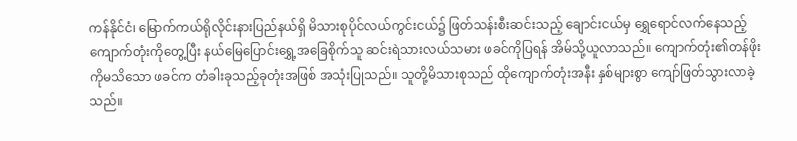ကန်နိုင်ငံ၊ မြောက်ကယ်ရိုလိုင်းနားပြည်နယ်ရှိ မိသားစုပိုင်လယ်ကွင်းငယ်၌ ဖြတ်သန်းစီးဆင်းသည့် ချောင်းငယ်မှ ရွှေရောင်လက်နေသည့် ကျောက်တုံးကိုတွေ့ပြီး နယ်မြေပြောင်းရွှေ့အခြေစိုက်သူ ဆင်းရဲသားလယ်သမား ဖခင်ကိုပြရန် အိမ်သို့ယူလာသည်။ ကျောက်တုံး၏တန်ဖိုးကိုမသိသော ဖခင်က တံခါးခုသည့်ခုတုံးအဖြစ် အသုံးပြုသည်။ သူတို့မိသားစုသည် ထိုကျောက်တုံးအနီး နှစ်များစွာ ကျော်ဖြတ်သွားလာခဲ့သည်။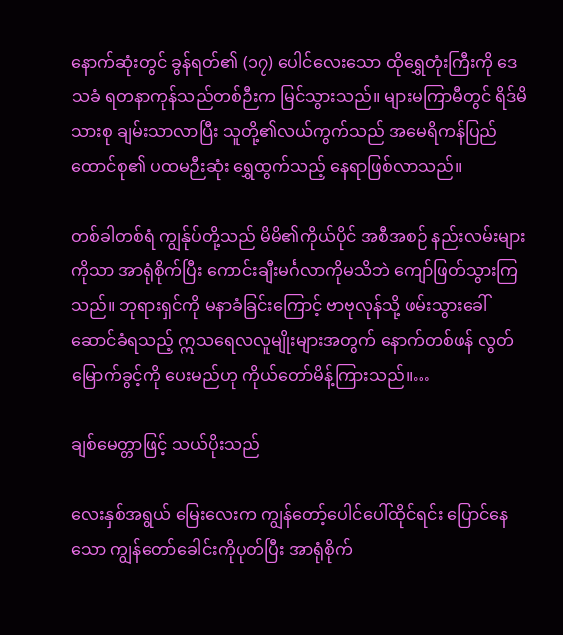နောက်ဆုံးတွင် ခွန်ရတ်၏ (၁၇) ပေါင်လေးသော ထိုရွှေတုံးကြီးကို ဒေသခံ ရတနာကုန်သည်တစ်ဉီးက မြင်သွားသည်။ များမကြာမီတွင် ရိဒ်မိသားစု ချမ်းသာလာပြီး သူတို့၏လယ်ကွက်သည် အမေရိကန်ပြည်ထောင်စု၏ ပထမဉီးဆုံး ရွှေထွက်သည့် နေရာဖြစ်လာသည်။

တစ်ခါတစ်ရံ ကျွန်ုပ်တို့သည် မိမိ၏ကိုယ်ပိုင် အစီအစဉ် နည်းလမ်းများကိုသာ အာရုံစိုက်ပြီး ကောင်းချီးမင်္ဂလာကိုမသိဘဲ ကျော်ဖြတ်သွားကြသည်။ ဘုရားရှင်ကို မနာခံခြင်းကြောင့် ဗာဗုလုန်သို့ ဖမ်းသွားခေါ်ဆောင်ခံရသည့် ဣသရေလလူမျိုးများအတွက် နောက်တစ်ဖန် လွတ်မြောက်ခွင့်ကို ပေးမည်ဟု ကိုယ်တော်မိန့်ကြားသည်။…

ချစ်မေတ္တာဖြင့် သယ်ပိုးသည်

လေးနှစ်အရွယ် မြေးလေးက ကျွန်တော့်ပေါင်ပေါ်ထိုင်ရင်း ပြောင်နေသော ကျွန်တော်ခေါင်းကိုပုတ်ပြီး အာရုံစိုက်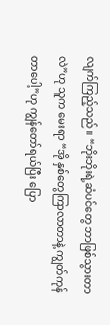လျက်ကြည့်သည်။ “ဘိုးဘိုးရဲ့ဆံပင်တွေ ဘာဖြစ်သွားတာလဲ”ဟု သူက မေးရာ “အို နှစ်တွေကြာလာတာနဲ့ ကျွတ်ကုန်တာပေါ့”ဟု ကျွန်တော်ရယ်ပြီး ပြော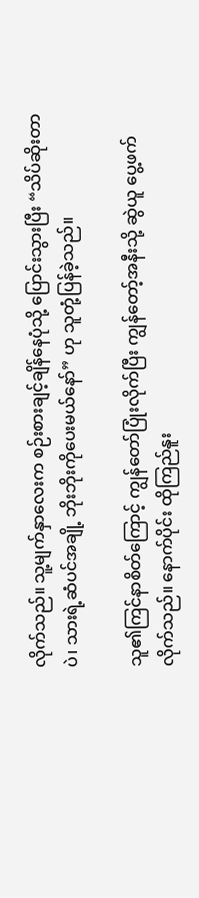လိုက်သည်။ သူ့မျက်နှာလေးက စဉ်းစားချင့်ချိန်နေပုံသို့ ပြောင်းသွားပြီး “သိပ်ဆိုးတာပဲ၊ သားရဲ့ဆံပင်အချို့ ဘိုးဘိုးကိုပေးမယ်နော်” ဟု သူတုံ့ပြန်ခဲ့သည်။

သူ၏ကြင်နာစိတ်ကြောင့် ကျွန်တော်ပြုံးလိုက်ပြီး ကျွန်တော့်အနီးသို့ ဆွဲယူ ပွေ့ဖက်လိုက်သည်။ နောက်ပိုင်း ထိုကြည်နူး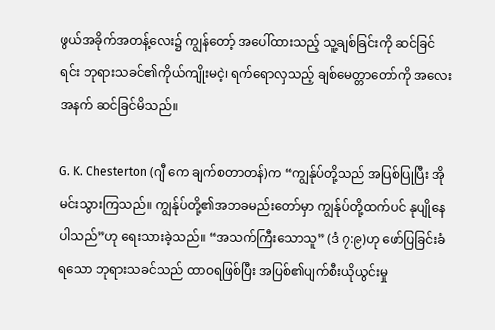ဖွယ်အခိုက်အတန့်လေး၌ ကျွန်တော့် အပေါ်ထားသည့် သူ့ချစ်ခြင်းကို ဆင်ခြင်ရင်း ဘုရားသခင်၏ကိုယ်ကျိုးမငဲ့၊ ရက်ရောလှသည့် ချစ်မေတ္တာတော်ကို အလေးအနက် ဆင်ခြင်မိသည်။

G. K. Chesterton (ဂျီ ကေ ချက်စတာတန်)က “ကျွန်ုပ်တို့သည် အပြစ်ပြုပြီး အိုမင်းသွားကြသည်။ ကျွန်ုပ်တို့၏အဘခမည်းတော်မှာ ကျွန်ုပ်တို့ထက်ပင် နုပျိုနေပါသည်”ဟု ရေးသားခဲ့သည်။ “အသက်ကြီးသောသူ” (ဒံ ၇:၉)ဟု ဖော်ပြခြင်းခံရသော ဘုရားသခင်သည် ထာဝရဖြစ်ပြီး အပြစ်၏ပျက်စီးယိုယွင်းမှု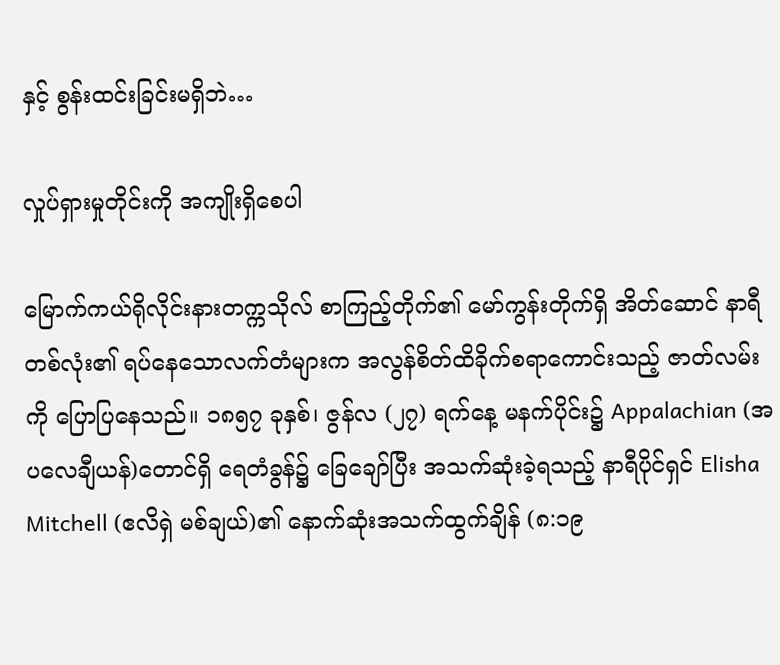နှင့် စွန်းထင်းခြင်းမရှိဘဲ…

လှုပ်ရှားမှုတိုင်းကို အကျိုးရှိစေပါ

မြောက်ကယ်ရိုလိုင်းနားတက္ကသိုလ် စာကြည့်တိုက်၏ မော်ကွန်းတိုက်ရှိ အိတ်ဆောင် နာရီတစ်လုံး၏ ရပ်နေသောလက်တံများက အလွန်စိတ်ထိခိုက်စရာကောင်းသည့် ဇာတ်လမ်းကို ပြောပြနေသည်။ ၁၈၅၇ ခုနှစ်၊ ဇွန်လ (၂၇) ရက်နေ့ မနက်ပိုင်း၌ Appalachian (အပလေချီယန်)တောင်ရှိ ရေတံခွန်၌ ခြေချော်ပြီး အသက်ဆုံးခဲ့ရသည့် နာရီပိုင်ရှင် Elisha Mitchell (ဧလိရှဲ မစ်ချယ်)၏ နောက်ဆုံးအသက်ထွက်ချိန် (၈:၁၉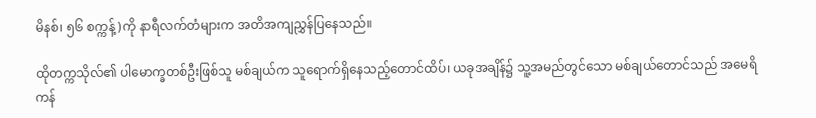မိနစ်၊ ၅၆ စက္ကန့်)ကို နာရီလက်တံများက အတိအကျညွှန်ပြနေသည်။

ထိုတက္ကသိုလ်၏ ပါမောက္ခတစ်ဦးဖြစ်သူ မစ်ချယ်က သူရောက်ရှိနေသည့်တောင်ထိပ်၊ ယခုအချိန်၌ သူ့အမည်တွင်သော မစ်ချယ်တောင်သည် အမေရိကန်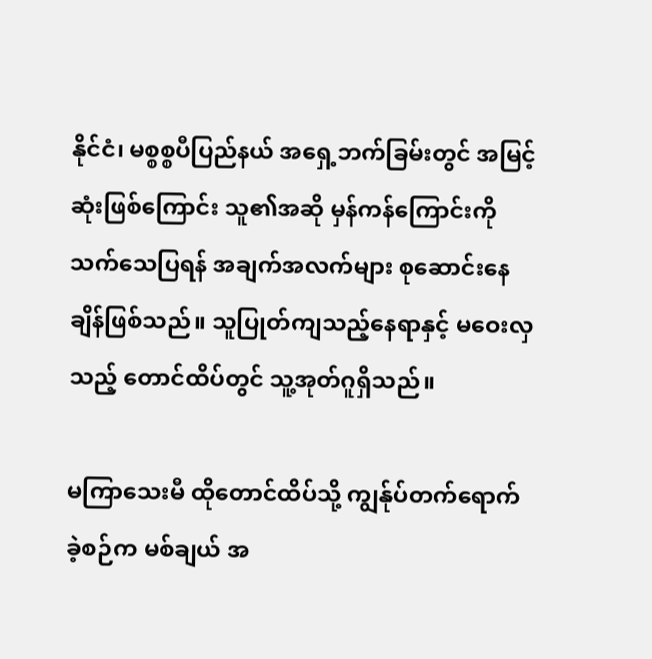နိုင်ငံ၊ မစ္စစ္စပီပြည်နယ် အရှေ့ဘက်ခြမ်းတွင် အမြင့်ဆုံးဖြစ်‌ကြောင်း သူ၏အဆို မှန်ကန်ကြောင်းကို သက်သေပြရန် အချက်အလက်များ စုဆောင်းနေချိန်ဖြစ်သည်။ သူပြုတ်ကျသည့်နေရာနှင့် မဝေးလှသည့် တောင်ထိပ်တွင် သူ့အုတ်ဂူရှိသည်။

မကြာသေးမီ ထိုတောင်ထိပ်သို့ ကျွန်ုပ်တက်ရောက်ခဲ့စဉ်က မစ်ချယ် အ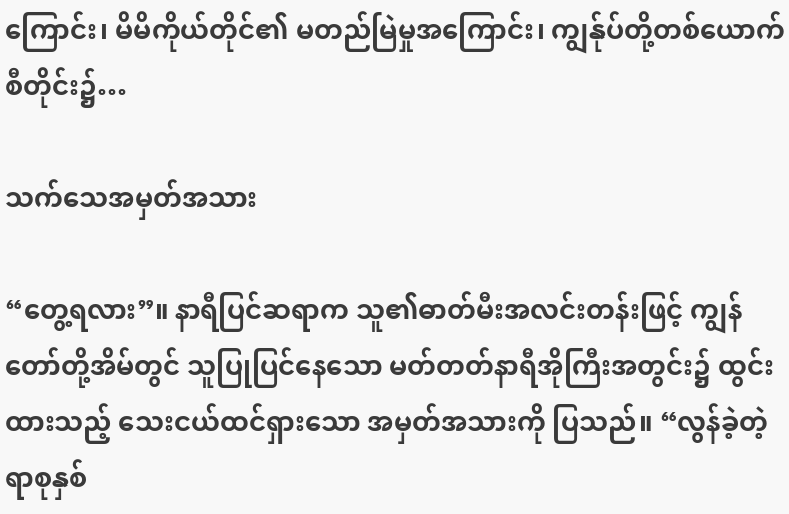ကြောင်း၊ မိမိကိုယ်တိုင်၏ မတည်မြဲမှုအကြောင်း၊ ကျွန်ုပ်တို့တစ်ယောက်စီတိုင်း၌…

သက်သေအမှတ်အသား

“တွေ့ရလား”။ နာရီပြင်ဆရာက သူ၏ဓာတ်မီးအလင်းတန်းဖြင့် ကျွန်တော်တို့အိမ်တွင် သူပြုပြင်နေသော မတ်တတ်နာရီအိုကြီးအတွင်း၌ ထွင်းထားသည့် သေးငယ်ထင်ရှားသော အမှတ်အသားကို ပြသည်။ “လွန်ခဲ့တဲ့ရာစုနှစ်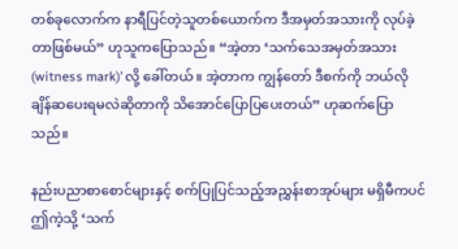တစ်ခုလောက်က နာရီပြင်တဲ့သူတစ်ယောက်က ဒီအမှတ်အသားကို လုပ်ခဲ့တာဖြစ်မယ်” ဟုသူကပြောသည်။ “အဲ့တာ ‘သက်သေအမှတ်အသား (witness mark)’ လို့ ခေါ်တယ်။ အဲ့တာက ကျွန်တော် ဒီစက်ကို ဘယ်လိုချိန်ဆပေးရမလဲဆိုတာကို သိအောင်ပြောပြပေးတယ်” ဟုဆက်ပြောသည်။

နည်းပညာစာစောင်များနှင့် စက်ပြုပြင်သည့်အညွှန်းစာအုပ်များ မရှိမီကပင် ဤကဲ့သို့ ‘သက်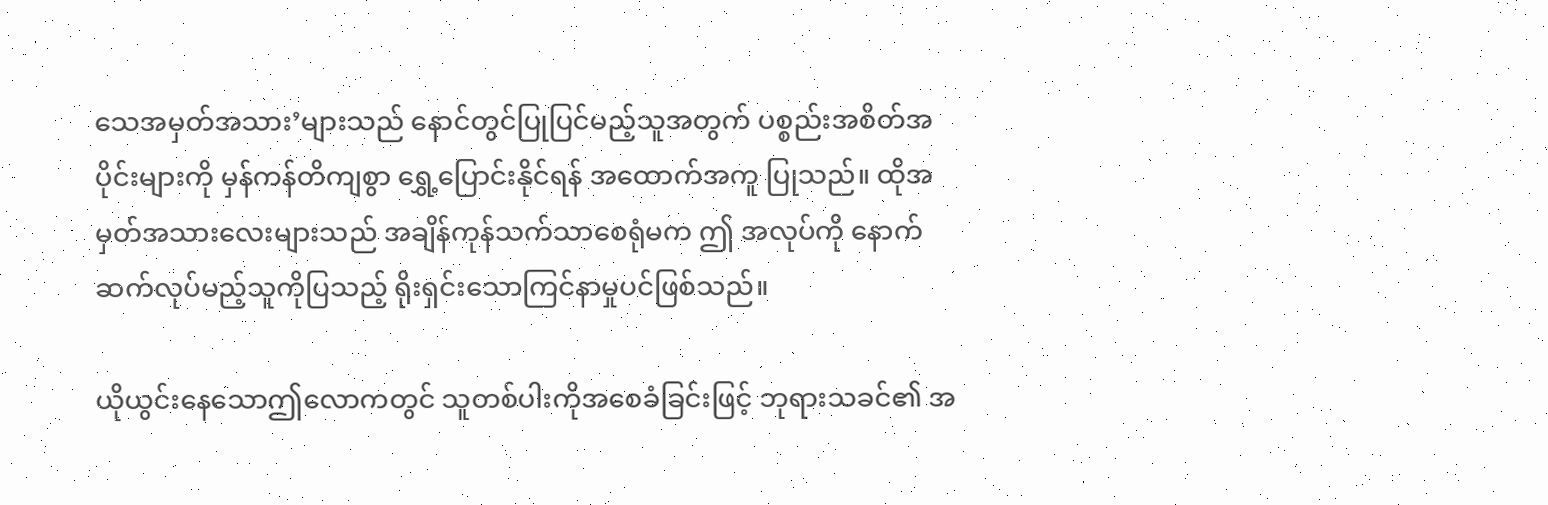သေအမှတ်အသား’များသည် နောင်တွင်ပြုပြင်မည့်သူအတွက် ပစ္စည်းအစိတ်အပိုင်းများကို မှန်ကန်တိကျစွာ ရွှေ့ပြောင်းနိုင်ရန် အထောက်အကူ ပြုသည်။ ထိုအမှတ်အသားလေးများသည် အချိန်ကုန်သက်သာစေရုံမက ဤ အလုပ်ကို နောက်ဆက်လုပ်မည့်သူကိုပြသည့် ရိုးရှင်းသောကြင်နာမှုပင်ဖြစ်သည်။

ယိုယွင်းနေသောဤလောကတွင် သူတစ်ပါးကိုအစေခံခြင်းဖြင့် ဘုရားသခင်၏ အ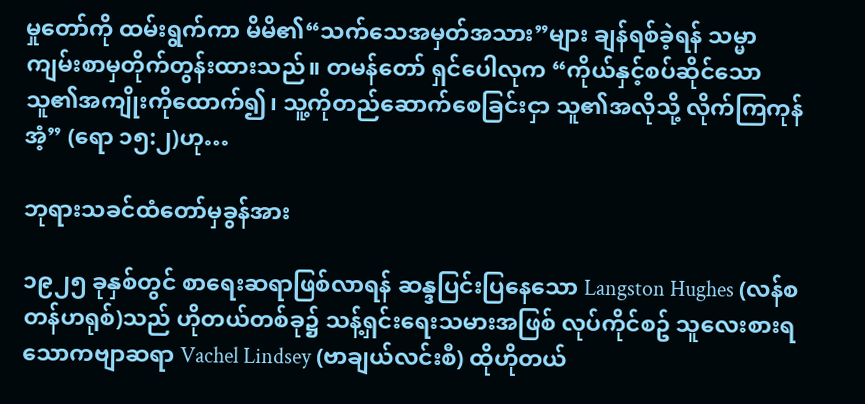မှုတော်ကို ထမ်းရွက်ကာ မိမိ၏“သက်သေအမှတ်အသား”များ ချန်ရစ်ခဲ့ရန် သမ္မာကျမ်းစာမှတိုက်တွန်းထားသည်။ တမန်တော် ရှင်ပေါလုက “ကိုယ်နှင့်စပ်ဆိုင်သောသူ၏အကျိုးကိုထောက်၍၊ သူ့ကိုတည်ဆောက်စေခြင်းငှာ သူ၏အလိုသို့ လိုက်ကြကုန်အံ့” (ရော ၁၅:၂)ဟု…

ဘုရားသခင်ထံတော်မှခွန်အား

၁၉၂၅ ခုနှစ်တွင် စာရေးဆရာဖြစ်လာရန် ဆန္ဒပြင်းပြနေသော Langston Hughes (လန်စတန်ဟရုစ်)သည် ဟိုတယ်တစ်ခု၌ သန့်ရှင်းရေးသမားအဖြစ် လုပ်ကိုင်စဥ် သူလေးစားရသောကဗျာဆရာ Vachel Lindsey (ဗာချယ်လင်းစီ) ထိုဟိုတယ်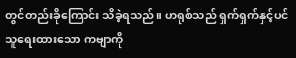တွင်တည်းခိုကြောင်း သိခဲ့ရသည်။ ဟရုစ်သည် ရှက်ရှက်နှင့်ပင် သူရေးထားသော ကဗျာကို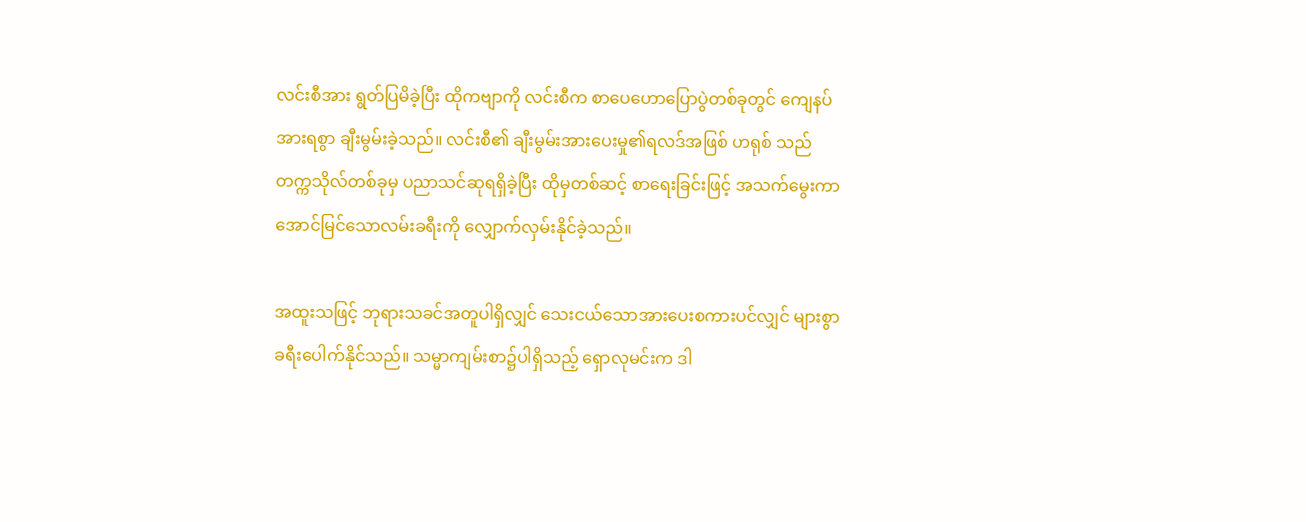လင်းစီအား ရွတ်ပြမိခဲ့ပြီး ထိုကဗျာကို လင်းစီက စာပေဟောပြောပွဲတစ်ခုတွင် ကျေနပ်အားရစွာ ချီးမွမ်းခဲ့သည်။ လင်းစီ၏ ချီးမွမ်းအားပေးမှု၏ရလဒ်အဖြစ် ဟရုစ် သည် တက္ကသိုလ်တစ်ခုမှ ပညာသင်ဆုရရှိခဲ့ပြီး ထိုမှတစ်ဆင့် စာရေးခြင်းဖြင့် အသက်မွေးကာ အောင်မြင်သောလမ်းခရီးကို လျှောက်လှမ်းနိုင်ခဲ့သည်။

အထူးသဖြင့် ဘုရားသခင်အတူပါရှိလျှင် သေးငယ်သောအားပေးစကားပင်လျှင် များစွာခရီးပေါက်နိုင်သည်။ သမ္မာကျမ်းစာ၌ပါရှိသည့် ရှောလုမင်းက ဒါ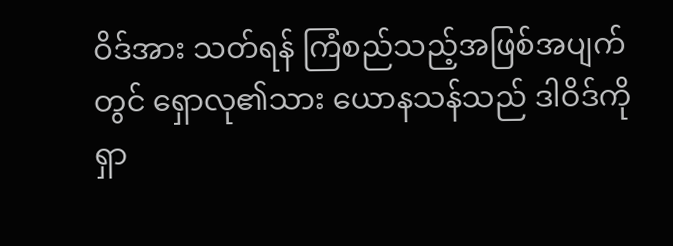ဝိဒ်အား သတ်ရန် ကြံစည်သည့်အဖြစ်အပျက်တွင် ရှောလု၏သား ယောနသန်သည် ဒါဝိဒ်ကိုရှာ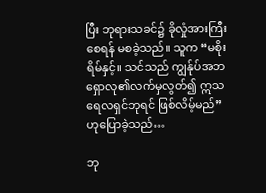ပြီး ဘုရားသခင်၌ ခိုလှုံအားကြီးစေရန် မစခဲ့သည်။ သူက “မစိုးရိမ်နှင့်။ သင်သည် ကျွန်ုပ်အဘရှောလု၏လက်မှလွတ်၍ ဣသရေလရှင်ဘုရင် ဖြစ်လိမ့်မည်” ဟုပြောခဲ့သည်…

ဘု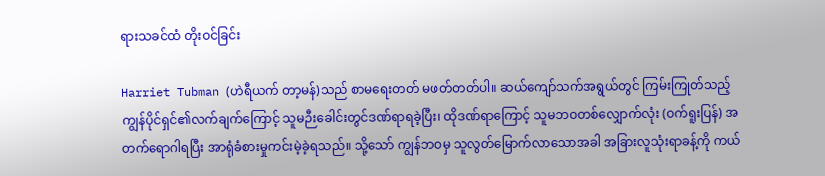ရားသခင်ထံ တိုးဝင်ခြင်း

Harriet Tubman (ဟဲရီယက် တာ့မန်)သည် စာမ‌ရေးတတ် မဖတ်တတ်ပါ။ ဆယ်ကျော်သက်အရွယ်တွင် ကြမ်းကြုတ်သည့် ကျွန်ပိုင်ရှင်၏လက်ချက်ကြောင့် သူမဉီးခေါင်းတွင်ဒဏ်ရာရခဲ့ပြီး၊ ထိုဒဏ်ရာကြောင့် သူမဘဝတစ်လျှောက်လုံး (ဝက်ရူးပြန်) အတက်ရောဂါရပြီး အာရုံခံစားမှုကင်းမဲ့ခဲ့ရသည်။ သို့သော် ကျွန်ဘဝမှ သူလွတ်မြောက်လာသောအခါ အခြားလူသုံးရာခန့်ကို ကယ်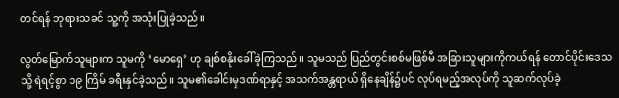တင်ရန် ဘုရားသခင် သူ့ကို အသုံးပြုခဲ့သည်။

လွတ်မြောက်သူများက သူမကို ‘မောရှေ’ ဟု ချစ်စနိုးခေါ်ခဲ့ကြသည်။ သူမသည် ပြည်တွင်းစစ်မဖြစ်မီ အခြားသူများကိုကယ်ရန် တောင်ပိုင်းဒေသသို့ ရဲရင့်စွာ ၁၉ ကြိမ် ခရီးနှင်ခဲ့သည်။ သူမ၏ခေါင်းမှဒဏ်ရာနှင့် အသက်အန္တရာယ် ရှိနေချိန်၌ပင် လုပ်ရမည့်အလုပ်ကို သူဆက်လုပ်ခဲ့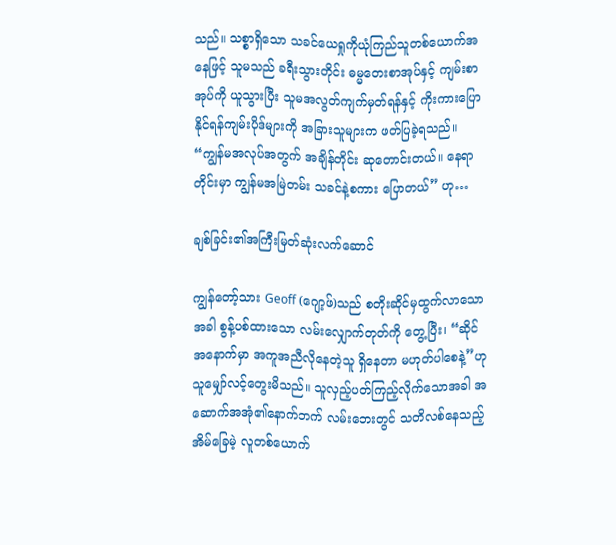သည်။ သစ္စာရှိသော သခင်ယေရှုကိုယုံကြည်သူတစ်ယောက်အနေဖြင့် သူမသည် ခရီးသွားတိုင်း ဓမ္မတေးစာအုပ်နှင့် ကျမ်းစာအုပ်ကို ယူသွားပြီး သူမအလွတ်ကျက်မှတ်ရန်နှင့် ကိုးကားပြောနိုင်ရန်ကျမ်းပိုဒ်များကို အခြားသူများက ဖတ်ပြခဲ့ရသည်။ “ကျွန်မအလုပ်အတွက် အချိန်တိုင်း ဆုတောင်းတယ်။ နေရာတိုင်းမှာ ကျွန်မအမြဲတမ်း သခင်နဲ့စကား ပြောတယ်” ဟု…

ချစ်ခြင်း၏အကြီးမြတ်ဆုံးလက်ဆောင်

ကျွန်တော့်သား Geoff (ဂျော့ဖ်)သည် စတိုးဆိုင်မှထွက်လာသောအခါ စွန့်ပစ်ထားသော လမ်းလျှောက်တုတ်ကို တွေ့ပြီး၊ “ဆိုင်အနောက်မှာ အကူအညီလိုနေတဲ့သူ ရှိနေတာ မဟုတ်ပါစေနဲ့”ဟု သူမျှော်လင့်တွေးမိသည်။ သူလှည့်ပတ်ကြည့်လိုက်သောအခါ အဆောက်အအုံ၏နောက်ဘက် လမ်းဘေးတွင် သတိလစ်နေသည့် အိမ်ခြေမဲ့ လူတစ်ယောက်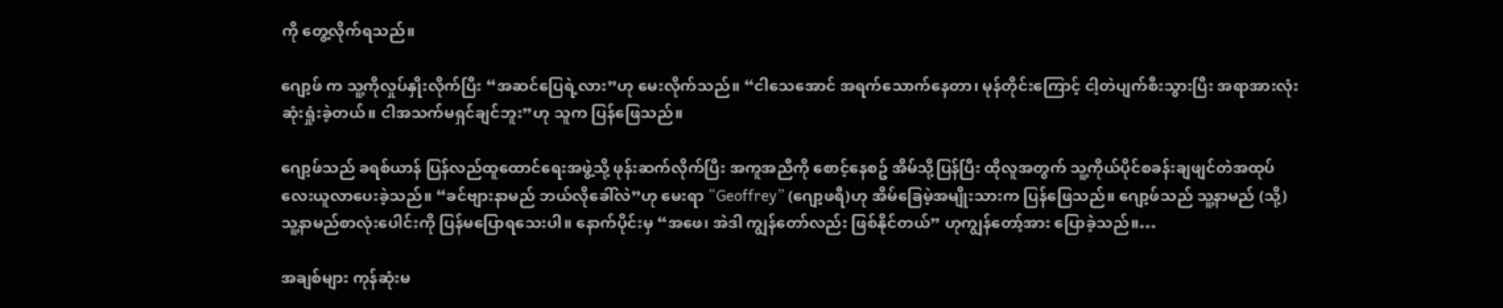ကို တွေ့လိုက်ရသည်။

ဂျော့ဖ် က သူ့ကိုလှုပ်နှိုးလိုက်ပြီး “အဆင်ပြေရဲ့လား”ဟု မေးလိုက်သည်။ “ငါသေအောင် အရက်သောက်နေတာ၊ မုန်တိုင်းကြောင့် ငါ့တဲပျက်စီးသွားပြီး အရာအားလုံးဆုံးရှုံးခဲ့တယ်။ ငါအသက်မရှင်ချင်ဘူး”ဟု သူက ပြန်ဖြေသည်။

ဂျော့ဖ်သည် ခရစ်ယာန် ပြန်လည်ထူထောင်ရေးအဖွဲ့သို့ ဖုန်းဆက်လိုက်ပြီး အကူအညီကို စောင့်နေစဥ် အိမ်သို့ပြန်ပြီး ထိုလူအတွက် သူ့ကိုယ်ပိုင်စခန်းချဖျင်တဲအထုပ်လေးယူလာပေးခဲ့သည်။ “ခင်ဗျားနာမည် ဘယ်လိုခေါ်လဲ”ဟု မေးရာ “Geoffrey” (ဂျော့ဖရီ)ဟု အိမ်ခြေမဲ့အမျိုးသားက ပြန်ဖြေသည်။ ဂျော့ဖ်သည် သူ့နာမည် (သို့) သူ့နာမည်စာလုံးပေါင်းကို ပြန်မပြောရသေးပါ။ နောက်ပိုင်းမှ “အဖေ၊ အဲဒါ ကျွန်တော်လည်း ဖြစ်နိုင်တယ်” ဟုကျွန်တော့်အား ပြောခဲ့သည်။…

အချစ်များ ကုန်ဆုံးမ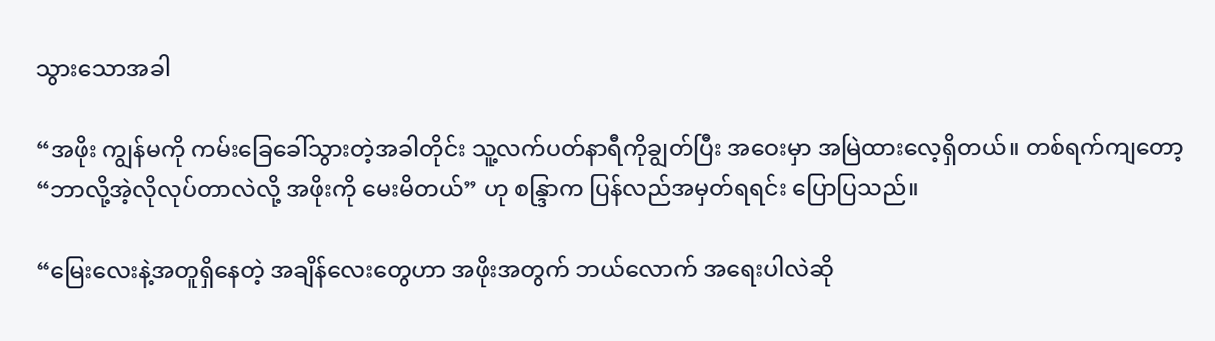သွားသောအခါ

“အဖိုး ကျွန်မကို ကမ်းခြေခေါ်သွားတဲ့အခါတိုင်း သူ့လက်ပတ်နာရီကိုချွတ်ပြီး အဝေးမှာ အမြဲထားလေ့ရှိတယ်။ တစ်ရက်ကျတော့ “ဘာလို့အဲ့လိုလုပ်တာလဲလို့ အဖိုးကို မေးမိတယ်” ဟု စန္ဒြာက ပြန်လည်အမှတ်ရရင်း ပြောပြသည်။

“မြေးလေးနဲ့အတူရှိနေတဲ့ အချိန်လေးတွေဟာ အဖိုးအတွက် ဘယ်လောက် အရေးပါလဲဆို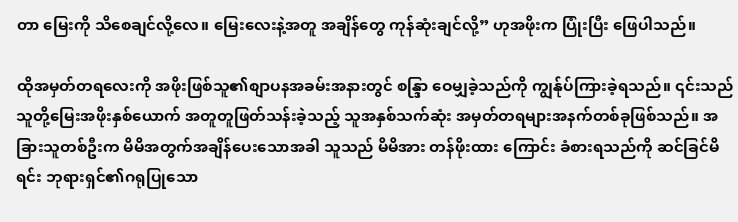တာ မြေးကို သိစေချင်လို့လေ။ မြေးလေးနဲ့အတူ အချိန်တွေ ကုန်ဆုံးချင်လို့” ဟုအဖိုးက ပြုံးပြီး ဖြေပါသည်။

ထိုအမှတ်တရလေးကို အဖိုးဖြစ်သူ၏စျာပနအခမ်းအနားတွင် စန္ဒြာ ဝေမျှခဲ့သည်ကို ကျွန်ုပ်ကြားခဲ့ရသည်။ ၎င်းသည် သူတို့မြေးအဖိုးနှစ်ယောက် အတူတူဖြတ်သန်းခဲ့သည့် သူအနှစ်သက်ဆုံး အမှတ်တရများအနက်တစ်ခုဖြစ်သည်။ အခြားသူတစ်ဦးက မိမိအတွက်အချိန်ပေးသောအခါ သူသည် မိမိအား တန်ဖိုးထား ကြောင်း ခံစားရသည်ကို ဆင်ခြင်မိရင်း ဘုရားရှင်၏ဂရုပြုသော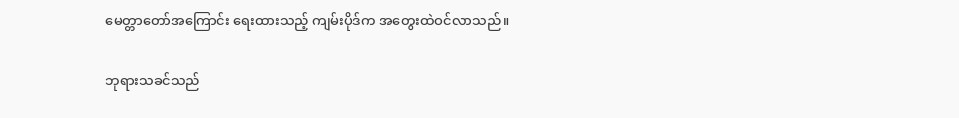မေတ္တာတော်အကြောင်း ရေးထားသည့် ကျမ်းပိုဒ်က အတွေးထဲဝင်လာသည်။

ဘုရားသခင်သည်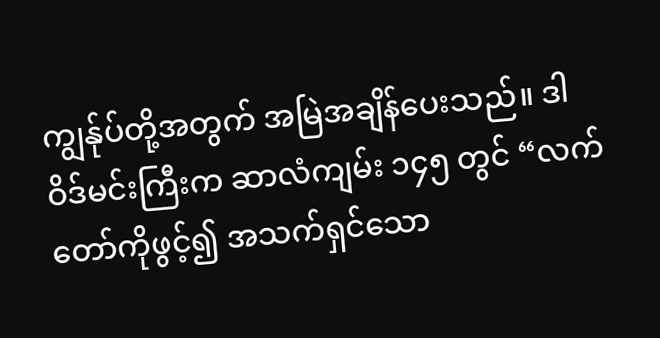ကျွန်ုပ်တို့အတွက် အမြဲအချိန်ပေးသည်။ ဒါဝိဒ်မင်းကြီးက ဆာလံကျမ်း ၁၄၅ တွင် “လက်တော်ကိုဖွင့်၍ အသက်ရှင်သော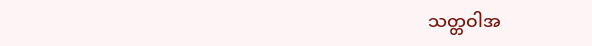သတ္တဝါအ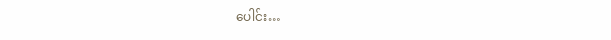ပေါင်း…